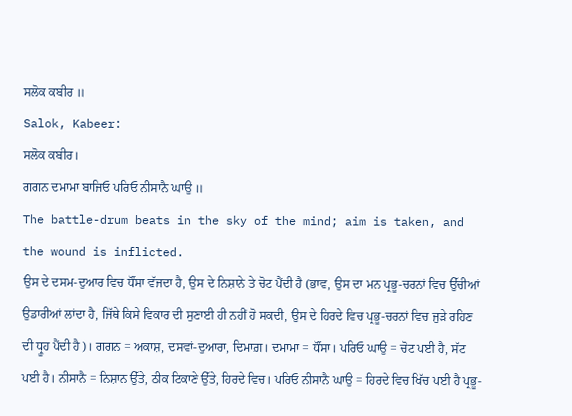ਸਲੋਕ ਕਬੀਰ ॥
Salok, Kabeer:
ਸਲੋਕ ਕਬੀਰ।
ਗਗਨ ਦਮਾਮਾ ਬਾਜਿਓ ਪਰਿਓ ਨੀਸਾਨੈ ਘਾਉ ॥
The battle-drum beats in the sky of the mind; aim is taken, and the wound is inflicted.
ਉਸ ਦੇ ਦਸਮ-ਦੁਆਰ ਵਿਚ ਧੌਂਸਾ ਵੱਜਦਾ ਹੈ, ਉਸ ਦੇ ਨਿਸ਼ਾਨੇ ਤੇ ਚੋਟ ਪੈਂਦੀ ਹੈ (ਭਾਵ, ਉਸ ਦਾ ਮਨ ਪ੍ਰਭੂ-ਚਰਨਾਂ ਵਿਚ ਉੱਚੀਆਂ ਉਡਾਰੀਆਂ ਲਾਂਦਾ ਹੈ, ਜਿੱਥੇ ਕਿਸੇ ਵਿਕਾਰ ਦੀ ਸੁਣਾਈ ਹੀ ਨਹੀਂ ਹੋ ਸਕਦੀ, ਉਸ ਦੇ ਹਿਰਦੇ ਵਿਚ ਪ੍ਰਭੂ-ਚਰਨਾਂ ਵਿਚ ਜੁੜੇ ਰਹਿਣ ਦੀ ਧ੍ਰੂਹ ਪੈਂਦੀ ਹੈ)। ਗਗਨ = ਅਕਾਸ਼, ਦਸਵਾਂ-ਦੁਆਰਾ, ਦਿਮਾਗ਼। ਦਮਾਮਾ = ਧੌਂਸਾ। ਪਰਿਓ ਘਾਉ = ਚੋਟ ਪਈ ਹੈ, ਸੱਟ ਪਈ ਹੈ। ਨੀਸਾਨੈ = ਨਿਸ਼ਾਨ ਉੱਤੇ, ਠੀਕ ਟਿਕਾਣੇ ਉੱਤੇ, ਹਿਰਦੇ ਵਿਚ। ਪਰਿਓ ਨੀਸਾਨੈ ਘਾਉ = ਹਿਰਦੇ ਵਿਚ ਖਿੱਚ ਪਈ ਹੈ ਪ੍ਰਭੂ-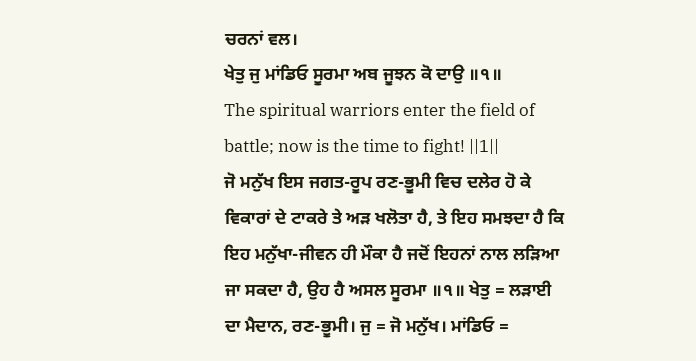ਚਰਨਾਂ ਵਲ।
ਖੇਤੁ ਜੁ ਮਾਂਡਿਓ ਸੂਰਮਾ ਅਬ ਜੂਝਨ ਕੋ ਦਾਉ ॥੧॥
The spiritual warriors enter the field of battle; now is the time to fight! ||1||
ਜੋ ਮਨੁੱਖ ਇਸ ਜਗਤ-ਰੂਪ ਰਣ-ਭੂਮੀ ਵਿਚ ਦਲੇਰ ਹੋ ਕੇ ਵਿਕਾਰਾਂ ਦੇ ਟਾਕਰੇ ਤੇ ਅੜ ਖਲੋਤਾ ਹੈ, ਤੇ ਇਹ ਸਮਝਦਾ ਹੈ ਕਿ ਇਹ ਮਨੁੱਖਾ-ਜੀਵਨ ਹੀ ਮੌਕਾ ਹੈ ਜਦੋਂ ਇਹਨਾਂ ਨਾਲ ਲੜਿਆ ਜਾ ਸਕਦਾ ਹੈ, ਉਹ ਹੈ ਅਸਲ ਸੂਰਮਾ ॥੧॥ ਖੇਤੁ = ਲੜਾਈ ਦਾ ਮੈਦਾਨ, ਰਣ-ਭੂਮੀ। ਜੁ = ਜੋ ਮਨੁੱਖ। ਮਾਂਡਿਓ =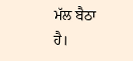ਮੱਲ ਬੈਠਾ ਹੈ।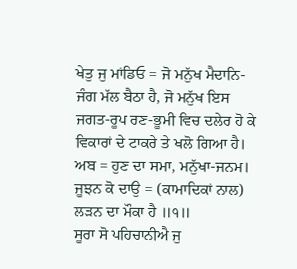ਖੇਤੁ ਜੁ ਮਾਂਡਿਓ = ਜੋ ਮਨੁੱਖ ਮੈਦਾਨਿ-ਜੰਗ ਮੱਲ ਬੈਠਾ ਹੈ, ਜੋ ਮਨੁੱਖ ਇਸ ਜਗਤ-ਰੂਪ ਰਣ-ਭੂਮੀ ਵਿਚ ਦਲੇਰ ਹੋ ਕੇ ਵਿਕਾਰਾਂ ਦੇ ਟਾਕਰੇ ਤੇ ਖਲੋ ਗਿਆ ਹੈ। ਅਬ = ਹੁਣ ਦਾ ਸਮਾ, ਮਨੁੱਖਾ-ਜਨਮ। ਜੂਝਨ ਕੋ ਦਾਉ = (ਕਾਮਾਦਿਕਾਂ ਨਾਲ) ਲੜਨ ਦਾ ਮੌਕਾ ਹੈ ॥੧॥
ਸੂਰਾ ਸੋ ਪਹਿਚਾਨੀਐ ਜੁ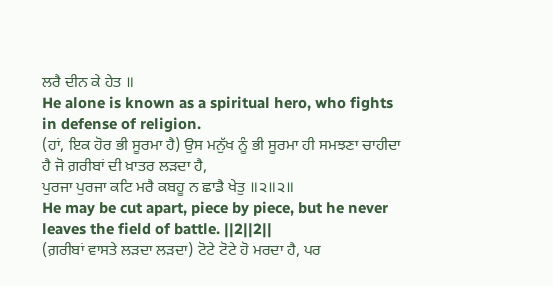ਲਰੈ ਦੀਨ ਕੇ ਹੇਤ ॥
He alone is known as a spiritual hero, who fights in defense of religion.
(ਹਾਂ, ਇਕ ਹੋਰ ਭੀ ਸੂਰਮਾ ਹੈ) ਉਸ ਮਨੁੱਖ ਨੂੰ ਭੀ ਸੂਰਮਾ ਹੀ ਸਮਝਣਾ ਚਾਹੀਦਾ ਹੈ ਜੋ ਗ਼ਰੀਬਾਂ ਦੀ ਖ਼ਾਤਰ ਲੜਦਾ ਹੈ,
ਪੁਰਜਾ ਪੁਰਜਾ ਕਟਿ ਮਰੈ ਕਬਹੂ ਨ ਛਾਡੈ ਖੇਤੁ ॥੨॥੨॥
He may be cut apart, piece by piece, but he never leaves the field of battle. ||2||2||
(ਗ਼ਰੀਬਾਂ ਵਾਸਤੇ ਲੜਦਾ ਲੜਦਾ) ਟੋਟੇ ਟੋਟੇ ਹੋ ਮਰਦਾ ਹੈ, ਪਰ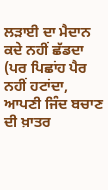ਲੜਾਈ ਦਾ ਮੈਦਾਨ ਕਦੇ ਨਹੀਂ ਛੱਡਦਾ (ਪਰ ਪਿਛਾਂਹ ਪੈਰ ਨਹੀਂ ਹਟਾਂਦਾ, ਆਪਣੀ ਜਿੰਦ ਬਚਾਣ ਦੀ ਖ਼ਾਤਰ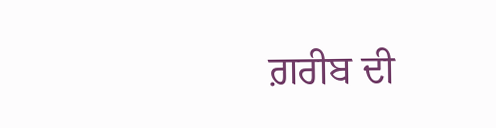ਗ਼ਰੀਬ ਦੀ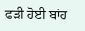ਫੜੀ ਹੋਈ ਬਾਂਹ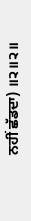ਨਹੀਂ ਛੱਡਦਾ) ॥੨॥੨॥